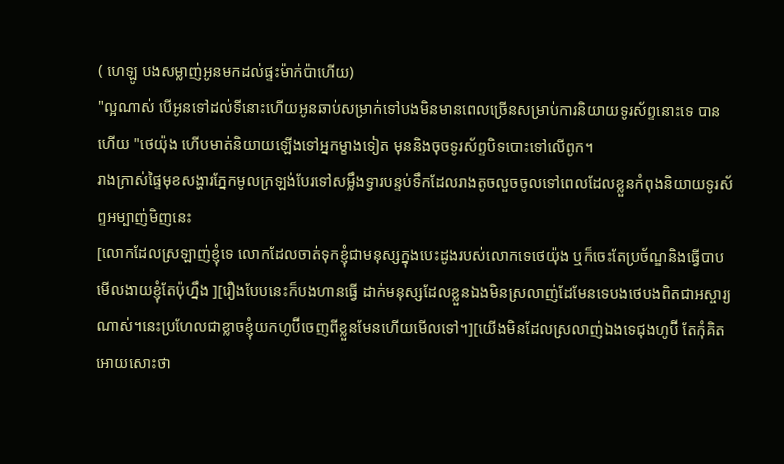( ហេឡូ បងសម្លាញ់អូនមកដល់ផ្ទះម៉ាក់ប៉ាហើយ)
"ល្អណាស់ បើអូនទៅដល់ទីនោះហើយអូនឆាប់សម្រាក់ទៅបងមិនមានពេលច្រើនសម្រាប់ការនិយាយទូរស័ព្ទនោះទេ បានហើយ "ថេយ៉ុង ហើបមាត់និយាយឡើងទៅអ្នកម្ខាងទៀត មុននិងចុចទូរស័ព្ទបិទបោះទៅលើពូក។
រាងក្រាស់ផ្ទៃមុខសង្ហារភ្នែកមូលក្រឡង់បែរទៅសម្លឹងទ្វារបន្ទប់ទឹកដែលរាងតូចលួចចូលទៅពេលដែលខ្លួនកំពុងនិយាយទូរស័ព្ទអម្បាញ់មិញនេះ
[លោកដែលស្រឡាញ់ខ្ញុំទេ លោកដែលចាត់ទុកខ្ញុំជាមនុស្សក្នុងបេះដូងរបស់លោកទេថេយ៉ុង ឬក៏ចេះតែប្រច័ណ្ឌនិងធ្វើបាបមើលងាយខ្ញុំតែប៉ុហ្នឹង ][រឿងបែបនេះក៏បងហានធ្វើ ដាក់មនុស្សដែលខ្លួនឯងមិនស្រលាញ់ដែមែនទេបងថេបងពិតជាអស្ចារ្យណាស់។នេះប្រហែលជាខ្លាចខ្ញុំយកហូប៊ីចេញពីខ្លួនមែនហើយមើលទៅ។][យើងមិនដែលស្រលាញ់ឯងទេជុងហូប៊ី តែកុំគិតអោយសោះថា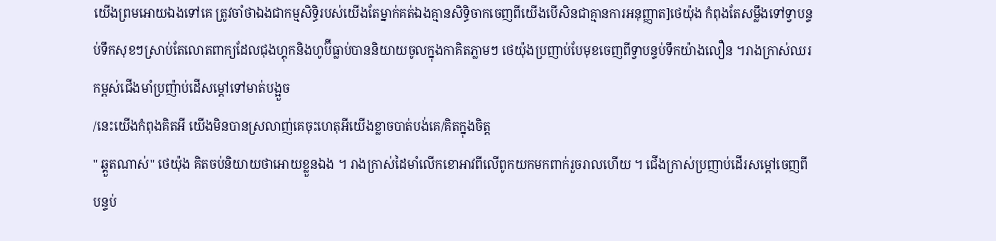យើងព្រមអោយឯងទៅគេ ត្រូវចាំថាឯងជាកម្មសិទ្ធិរបស់យើងតែម្នាក់គត់ឯងគ្មានសិទ្ធិចាកចេញពីយើងបើសិនជាគ្មានការអនុញ្ញាត]ថេយ៉ុង កំពុងតែសម្លឹងទៅទ្វាបន្ទប់ទឹកសុខៗស្រាប់តែលោតពាក្យដែលជុងហ្គុកនិងហូប៊ីធ្លាប់បាននិយាយចូលក្នុងកាគិតភ្លាមៗ ថេយ៉ុងប្រញាប់បែមុខចេញពីទ្វាបន្ទប់ទឹកយ៉ាងលឿន ។រាងក្រាស់ឈរកម្ពស់ជើងមាំប្រញ៉ាប់ដើសម្ដៅទៅមាត់បង្អួច
/នេះយើងកំពុងគិតអី យើងមិនបានស្រលាញ់គេចុះហេតុអីយើងខ្លាចបាត់បង់គេ/គិតក្នុងចិត្ត
" ឆ្គួតណាស់" ថេយ៉ុង គិតចប់និយាយថាអោយខ្លួនឯង ។ រាងក្រាស់ដៃមាំលើកខោអាវពីលើពូកយកមកពាក់រួចរាលហើយ ។ ជើងក្រាស់ប្រញាប់ដើរសម្ដៅចេញពីបន្ទប់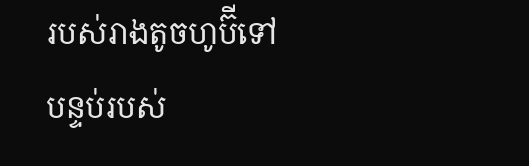របស់រាងតូចហូប៊ីទៅបន្ទប់របស់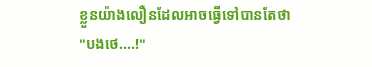ខ្លួនយ៉ាងលឿនដែលអាចធ្វើទៅបានតែថា
"បងថេ....!"